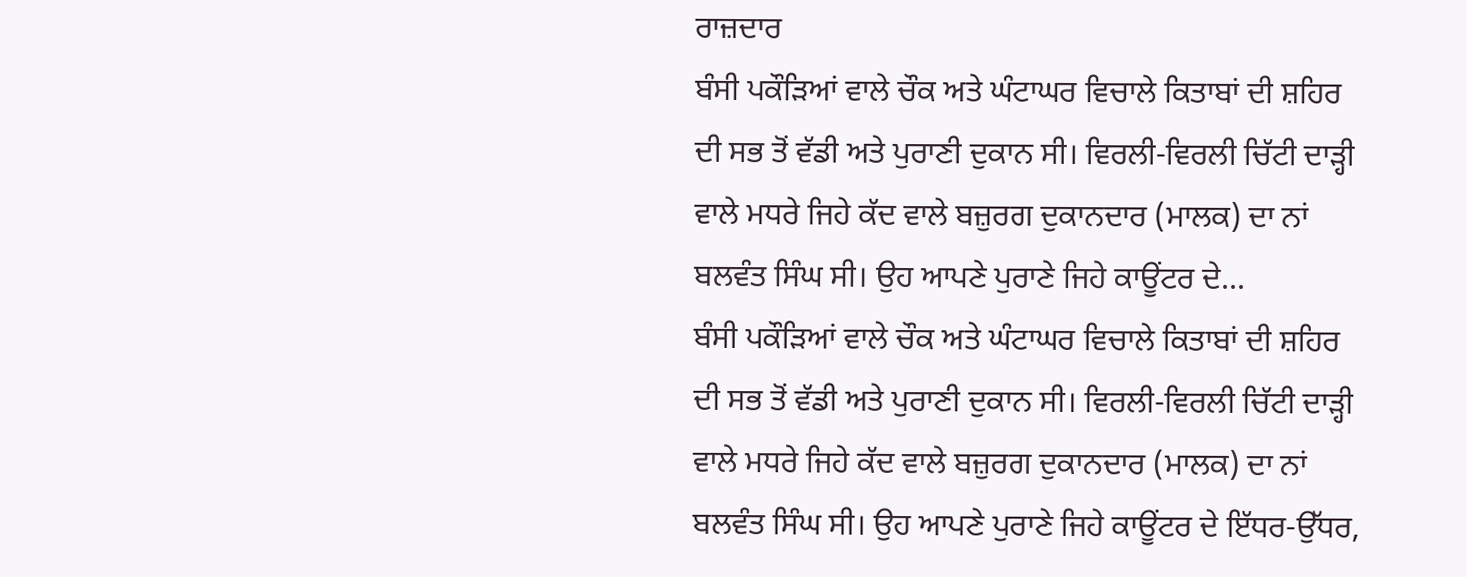ਰਾਜ਼ਦਾਰ
ਬੰਸੀ ਪਕੌੜਿਆਂ ਵਾਲੇ ਚੌਕ ਅਤੇ ਘੰਟਾਘਰ ਵਿਚਾਲੇ ਕਿਤਾਬਾਂ ਦੀ ਸ਼ਹਿਰ ਦੀ ਸਭ ਤੋਂ ਵੱਡੀ ਅਤੇ ਪੁਰਾਣੀ ਦੁਕਾਨ ਸੀ। ਵਿਰਲੀ-ਵਿਰਲੀ ਚਿੱਟੀ ਦਾੜ੍ਹੀ ਵਾਲੇ ਮਧਰੇ ਜਿਹੇ ਕੱਦ ਵਾਲੇ ਬਜ਼ੁਰਗ ਦੁਕਾਨਦਾਰ (ਮਾਲਕ) ਦਾ ਨਾਂ ਬਲਵੰਤ ਸਿੰਘ ਸੀ। ਉਹ ਆਪਣੇ ਪੁਰਾਣੇ ਜਿਹੇ ਕਾਊਂਟਰ ਦੇ...
ਬੰਸੀ ਪਕੌੜਿਆਂ ਵਾਲੇ ਚੌਕ ਅਤੇ ਘੰਟਾਘਰ ਵਿਚਾਲੇ ਕਿਤਾਬਾਂ ਦੀ ਸ਼ਹਿਰ ਦੀ ਸਭ ਤੋਂ ਵੱਡੀ ਅਤੇ ਪੁਰਾਣੀ ਦੁਕਾਨ ਸੀ। ਵਿਰਲੀ-ਵਿਰਲੀ ਚਿੱਟੀ ਦਾੜ੍ਹੀ ਵਾਲੇ ਮਧਰੇ ਜਿਹੇ ਕੱਦ ਵਾਲੇ ਬਜ਼ੁਰਗ ਦੁਕਾਨਦਾਰ (ਮਾਲਕ) ਦਾ ਨਾਂ ਬਲਵੰਤ ਸਿੰਘ ਸੀ। ਉਹ ਆਪਣੇ ਪੁਰਾਣੇ ਜਿਹੇ ਕਾਊਂਟਰ ਦੇ ਇੱਧਰ-ਉੱਧਰ,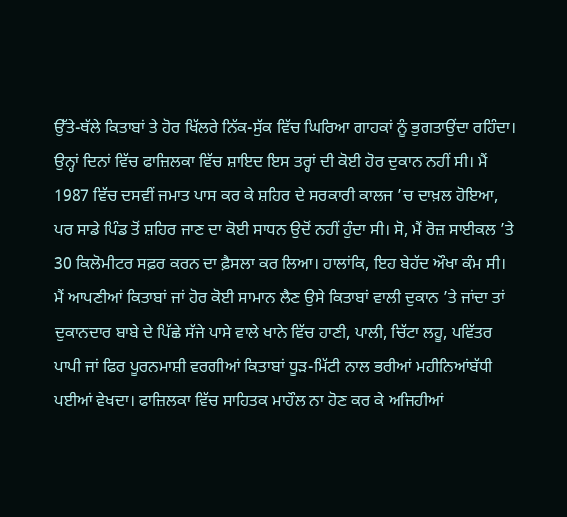ਉੱਤੇ-ਥੱਲੇ ਕਿਤਾਬਾਂ ਤੇ ਹੋਰ ਖਿੱਲਰੇ ਨਿੱਕ-ਸੁੱਕ ਵਿੱਚ ਘਿਰਿਆ ਗਾਹਕਾਂ ਨੂੰ ਭੁਗਤਾਉਂਦਾ ਰਹਿੰਦਾ। ਉਨ੍ਹਾਂ ਦਿਨਾਂ ਵਿੱਚ ਫਾਜ਼ਿਲਕਾ ਵਿੱਚ ਸ਼ਾਇਦ ਇਸ ਤਰ੍ਹਾਂ ਦੀ ਕੋਈ ਹੋਰ ਦੁਕਾਨ ਨਹੀਂ ਸੀ। ਮੈਂ 1987 ਵਿੱਚ ਦਸਵੀਂ ਜਮਾਤ ਪਾਸ ਕਰ ਕੇ ਸ਼ਹਿਰ ਦੇ ਸਰਕਾਰੀ ਕਾਲਜ ’ਚ ਦਾਖ਼ਲ ਹੋਇਆ, ਪਰ ਸਾਡੇ ਪਿੰਡ ਤੋਂ ਸ਼ਹਿਰ ਜਾਣ ਦਾ ਕੋਈ ਸਾਧਨ ਉਦੋਂ ਨਹੀਂ ਹੁੰਦਾ ਸੀ। ਸੋ, ਮੈਂ ਰੋਜ਼ ਸਾਈਕਲ ’ਤੇ 30 ਕਿਲੋਮੀਟਰ ਸਫ਼ਰ ਕਰਨ ਦਾ ਫ਼ੈਸਲਾ ਕਰ ਲਿਆ। ਹਾਲਾਂਕਿ, ਇਹ ਬੇਹੱਦ ਔਖਾ ਕੰਮ ਸੀ। ਮੈਂ ਆਪਣੀਆਂ ਕਿਤਾਬਾਂ ਜਾਂ ਹੋਰ ਕੋਈ ਸਾਮਾਨ ਲੈਣ ਉਸੇ ਕਿਤਾਬਾਂ ਵਾਲੀ ਦੁਕਾਨ ’ਤੇ ਜਾਂਦਾ ਤਾਂ ਦੁਕਾਨਦਾਰ ਬਾਬੇ ਦੇ ਪਿੱਛੇ ਸੱਜੇ ਪਾਸੇ ਵਾਲੇ ਖਾਨੇ ਵਿੱਚ ਹਾਣੀ, ਪਾਲੀ, ਚਿੱਟਾ ਲਹੂ, ਪਵਿੱਤਰ ਪਾਪੀ ਜਾਂ ਫਿਰ ਪੂਰਨਮਾਸ਼ੀ ਵਰਗੀਆਂ ਕਿਤਾਬਾਂ ਧੂੜ-ਮਿੱਟੀ ਨਾਲ ਭਰੀਆਂ ਮਹੀਨਿਆਂਬੱਧੀ ਪਈਆਂ ਵੇਖਦਾ। ਫਾਜ਼ਿਲਕਾ ਵਿੱਚ ਸਾਹਿਤਕ ਮਾਹੌਲ ਨਾ ਹੋਣ ਕਰ ਕੇ ਅਜਿਹੀਆਂ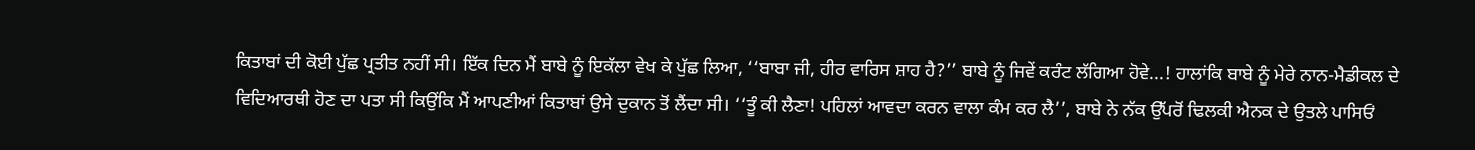ਕਿਤਾਬਾਂ ਦੀ ਕੋਈ ਪੁੱਛ ਪ੍ਰਤੀਤ ਨਹੀਂ ਸੀ। ਇੱਕ ਦਿਨ ਮੈਂ ਬਾਬੇ ਨੂੰ ਇਕੱਲਾ ਵੇਖ ਕੇ ਪੁੱਛ ਲਿਆ, ‘‘ਬਾਬਾ ਜੀ, ਹੀਰ ਵਾਰਿਸ ਸ਼ਾਹ ਹੈ?’’ ਬਾਬੇ ਨੂੰ ਜਿਵੇਂ ਕਰੰਟ ਲੱਗਿਆ ਹੋਵੇ...! ਹਾਲਾਂਕਿ ਬਾਬੇ ਨੂੰ ਮੇਰੇ ਨਾਨ-ਮੈਡੀਕਲ ਦੇ ਵਿਦਿਆਰਥੀ ਹੋਣ ਦਾ ਪਤਾ ਸੀ ਕਿਉਂਕਿ ਮੈਂ ਆਪਣੀਆਂ ਕਿਤਾਬਾਂ ਉਸੇ ਦੁਕਾਨ ਤੋਂ ਲੈਂਦਾ ਸੀ। ‘‘ਤੂੰ ਕੀ ਲੈਣਾ! ਪਹਿਲਾਂ ਆਵਦਾ ਕਰਨ ਵਾਲਾ ਕੰਮ ਕਰ ਲੈ’’, ਬਾਬੇ ਨੇ ਨੱਕ ਉੱਪਰੋਂ ਢਿਲਕੀ ਐਨਕ ਦੇ ਉਤਲੇ ਪਾਸਿਓਂ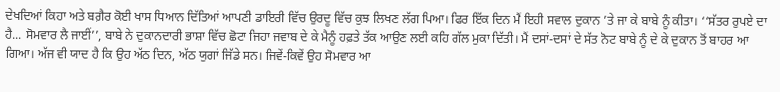ਦੇਖਦਿਆਂ ਕਿਹਾ ਅਤੇ ਬਗ਼ੈਰ ਕੋਈ ਖਾਸ ਧਿਆਨ ਦਿੱਤਿਆਂ ਆਪਣੀ ਡਾਇਰੀ ਵਿੱਚ ਉਰਦੂ ਵਿੱਚ ਕੁਝ ਲਿਖਣ ਲੱਗ ਪਿਆ। ਫਿਰ ਇੱਕ ਦਿਨ ਮੈਂ ਇਹੀ ਸਵਾਲ ਦੁਕਾਨ ’ਤੇ ਜਾ ਕੇ ਬਾਬੇ ਨੂੰ ਕੀਤਾ। ‘‘ਸੱਤਰ ਰੁਪਏ ਦਾ ਹੈ... ਸੋਮਵਾਰ ਲੈ ਜਾਈਂ’’, ਬਾਬੇ ਨੇ ਦੁਕਾਨਦਾਰੀ ਭਾਸ਼ਾ ਵਿੱਚ ਛੋਟਾ ਜਿਹਾ ਜਵਾਬ ਦੇ ਕੇ ਮੈਨੂੰ ਹਫ਼ਤੇ ਤੱਕ ਆਉਣ ਲਈ ਕਹਿ ਗੱਲ ਮੁਕਾ ਦਿੱਤੀ। ਮੈਂ ਦਸਾਂ-ਦਸਾਂ ਦੇ ਸੱਤ ਨੋਟ ਬਾਬੇ ਨੂੰ ਦੇ ਕੇ ਦੁਕਾਨ ਤੋਂ ਬਾਹਰ ਆ ਗਿਆ। ਅੱਜ ਵੀ ਯਾਦ ਹੈ ਕਿ ਉਹ ਅੱਠ ਦਿਨ, ਅੱਠ ਯੁਗਾਂ ਜਿੱਡੇ ਸਨ। ਜਿਵੇਂ-ਕਿਵੇਂ ਉਹ ਸੋਮਵਾਰ ਆ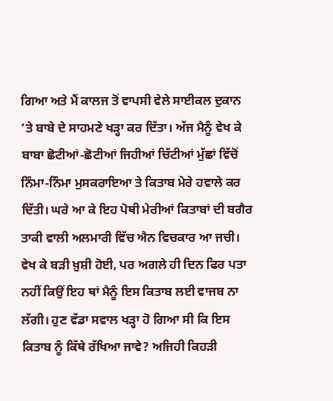ਗਿਆ ਅਤੇ ਮੈਂ ਕਾਲਜ ਤੋਂ ਵਾਪਸੀ ਵੇਲੇ ਸਾਈਕਲ ਦੁਕਾਨ ’ਤੇ ਬਾਬੇ ਦੇ ਸਾਹਮਣੇ ਖੜ੍ਹਾ ਕਰ ਦਿੱਤਾ। ਅੱਜ ਮੈਨੂੰ ਵੇਖ ਕੇ ਬਾਬਾ ਛੋਟੀਆਂ-ਛੋਟੀਆਂ ਜਿਹੀਆਂ ਚਿੱਟੀਆਂ ਮੁੱਛਾਂ ਵਿੱਚੋਂ ਨਿੰਮਾ-ਨਿੰਮਾ ਮੁਸਕਰਾਇਆ ਤੇ ਕਿਤਾਬ ਮੇਰੇ ਹਵਾਲੇ ਕਰ ਦਿੱਤੀ। ਘਰੇ ਆ ਕੇ ਇਹ ਪੋਥੀ ਮੇਰੀਆਂ ਕਿਤਾਬਾਂ ਦੀ ਬਗੈਰ ਤਾਕੀ ਵਾਲੀ ਅਲਮਾਰੀ ਵਿੱਚ ਐਨ ਵਿਚਕਾਰ ਆ ਜਚੀ। ਵੇਖ ਕੇ ਬੜੀ ਖ਼ੁਸ਼ੀ ਹੋਈ, ਪਰ ਅਗਲੇ ਹੀ ਦਿਨ ਫਿਰ ਪਤਾ ਨਹੀਂ ਕਿਉਂ ਇਹ ਥਾਂ ਮੈਨੂੰ ਇਸ ਕਿਤਾਬ ਲਈ ਵਾਜਬ ਨਾ ਲੱਗੀ। ਹੁਣ ਵੱਡਾ ਸਵਾਲ ਖੜ੍ਹਾ ਹੋ ਗਿਆ ਸੀ ਕਿ ਇਸ ਕਿਤਾਬ ਨੂੰ ਕਿੱਥੇ ਰੱਖਿਆ ਜਾਵੇ? ਅਜਿਹੀ ਕਿਹੜੀ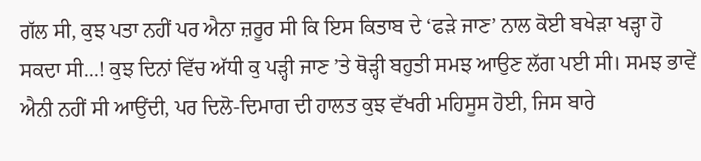ਗੱਲ ਸੀ, ਕੁਝ ਪਤਾ ਨਹੀਂ ਪਰ ਐਨਾ ਜ਼ਰੂਰ ਸੀ ਕਿ ਇਸ ਕਿਤਾਬ ਦੇ ‘ਫੜੇ ਜਾਣ’ ਨਾਲ ਕੋਈ ਬਖੇੜਾ ਖੜ੍ਹਾ ਹੋ ਸਕਦਾ ਸੀ...! ਕੁਝ ਦਿਨਾਂ ਵਿੱਚ ਅੱਧੀ ਕੁ ਪੜ੍ਹੀ ਜਾਣ ’ਤੇ ਥੋੜ੍ਹੀ ਬਹੁਤੀ ਸਮਝ ਆਉਣ ਲੱਗ ਪਈ ਸੀ। ਸਮਝ ਭਾਵੇਂ ਐਨੀ ਨਹੀਂ ਸੀ ਆਉਂਦੀ, ਪਰ ਦਿਲੋ-ਦਿਮਾਗ ਦੀ ਹਾਲਤ ਕੁਝ ਵੱਖਰੀ ਮਹਿਸੂਸ ਹੋਈ, ਜਿਸ ਬਾਰੇ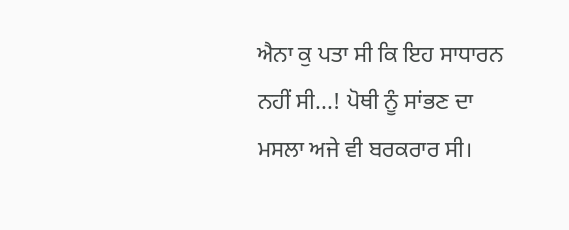ਐਨਾ ਕੁ ਪਤਾ ਸੀ ਕਿ ਇਹ ਸਾਧਾਰਨ ਨਹੀਂ ਸੀ...! ਪੋਥੀ ਨੂੰ ਸਾਂਭਣ ਦਾ ਮਸਲਾ ਅਜੇ ਵੀ ਬਰਕਰਾਰ ਸੀ।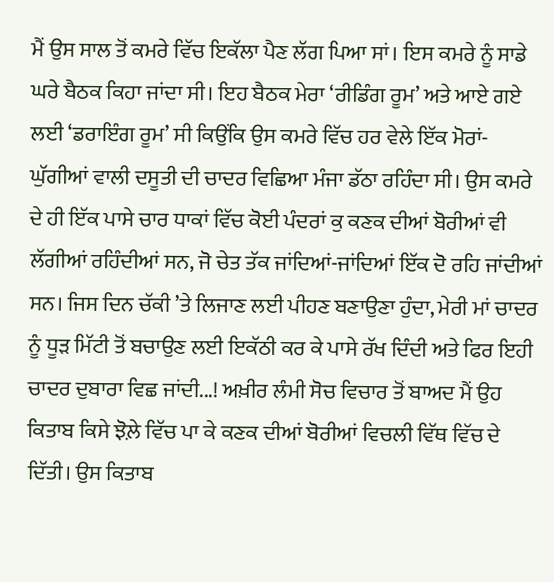ਮੈਂ ਉਸ ਸਾਲ ਤੋਂ ਕਮਰੇ ਵਿੱਚ ਇਕੱਲਾ ਪੈਣ ਲੱਗ ਪਿਆ ਸਾਂ। ਇਸ ਕਮਰੇ ਨੂੰ ਸਾਡੇ ਘਰੇ ਬੈਠਕ ਕਿਹਾ ਜਾਂਦਾ ਸੀ। ਇਹ ਬੈਠਕ ਮੇਰਾ ‘ਰੀਡਿੰਗ ਰੂਮ’ ਅਤੇ ਆਏ ਗਏ ਲਈ ‘ਡਰਾਇੰਗ ਰੂਮ’ ਸੀ ਕਿਉਂਕਿ ਉਸ ਕਮਰੇ ਵਿੱਚ ਹਰ ਵੇਲੇ ਇੱਕ ਮੋਰਾਂ-ਘੁੱਗੀਆਂ ਵਾਲੀ ਦਸੂਤੀ ਦੀ ਚਾਦਰ ਵਿਛਿਆ ਮੰਜਾ ਡੱਠਾ ਰਹਿੰਦਾ ਸੀ। ਉਸ ਕਮਰੇ ਦੇ ਹੀ ਇੱਕ ਪਾਸੇ ਚਾਰ ਧਾਕਾਂ ਵਿੱਚ ਕੋਈ ਪੰਦਰਾਂ ਕੁ ਕਣਕ ਦੀਆਂ ਬੋਰੀਆਂ ਵੀ ਲੱਗੀਆਂ ਰਹਿੰਦੀਆਂ ਸਨ, ਜੋ ਚੇਤ ਤੱਕ ਜਾਂਦਿਆਂ-ਜਾਂਦਿਆਂ ਇੱਕ ਦੋ ਰਹਿ ਜਾਂਦੀਆਂ ਸਨ। ਜਿਸ ਦਿਨ ਚੱਕੀ ’ਤੇ ਲਿਜਾਣ ਲਈ ਪੀਹਣ ਬਣਾਉਣਾ ਹੁੰਦਾ, ਮੇਰੀ ਮਾਂ ਚਾਦਰ ਨੂੰ ਧੂੜ ਮਿੱਟੀ ਤੋਂ ਬਚਾਉਣ ਲਈ ਇਕੱਠੀ ਕਰ ਕੇ ਪਾਸੇ ਰੱਖ ਦਿੰਦੀ ਅਤੇ ਫਿਰ ਇਹੀ ਚਾਦਰ ਦੁਬਾਰਾ ਵਿਛ ਜਾਂਦੀ...! ਅਖ਼ੀਰ ਲੰਮੀ ਸੋਚ ਵਿਚਾਰ ਤੋਂ ਬਾਅਦ ਮੈਂ ਉਹ ਕਿਤਾਬ ਕਿਸੇ ਝੋਲ਼ੇ ਵਿੱਚ ਪਾ ਕੇ ਕਣਕ ਦੀਆਂ ਬੋਰੀਆਂ ਵਿਚਲੀ ਵਿੱਥ ਵਿੱਚ ਦੇ ਦਿੱਤੀ। ਉਸ ਕਿਤਾਬ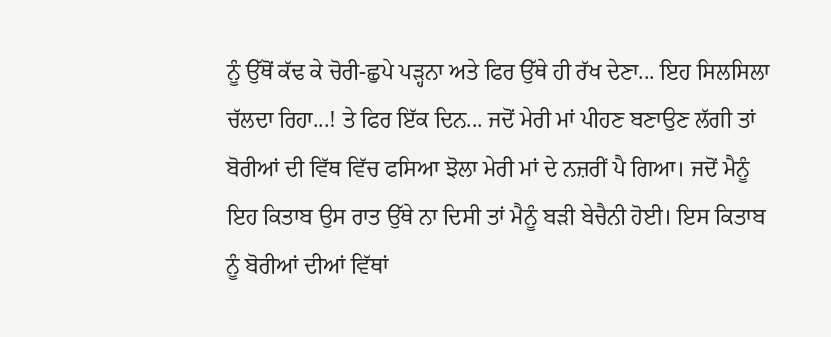ਨੂੰ ਉੱਥੋਂ ਕੱਢ ਕੇ ਚੋਰੀ-ਛੁਪੇ ਪੜ੍ਹਨਾ ਅਤੇ ਫਿਰ ਉੱਥੇ ਹੀ ਰੱਖ ਦੇਣਾ... ਇਹ ਸਿਲਸਿਲਾ ਚੱਲਦਾ ਰਿਹਾ...! ਤੇ ਫਿਰ ਇੱਕ ਦਿਨ... ਜਦੋਂ ਮੇਰੀ ਮਾਂ ਪੀਹਣ ਬਣਾਉਣ ਲੱਗੀ ਤਾਂ ਬੋਰੀਆਂ ਦੀ ਵਿੱਥ ਵਿੱਚ ਫਸਿਆ ਝੋਲਾ ਮੇਰੀ ਮਾਂ ਦੇ ਨਜ਼ਰੀਂ ਪੈ ਗਿਆ। ਜਦੋਂ ਮੈਨੂੰ ਇਹ ਕਿਤਾਬ ਉਸ ਰਾਤ ਉੱਥੇ ਨਾ ਦਿਸੀ ਤਾਂ ਮੈਨੂੰ ਬੜੀ ਬੇਚੈਨੀ ਹੋਈ। ਇਸ ਕਿਤਾਬ ਨੂੰ ਬੋਰੀਆਂ ਦੀਆਂ ਵਿੱਥਾਂ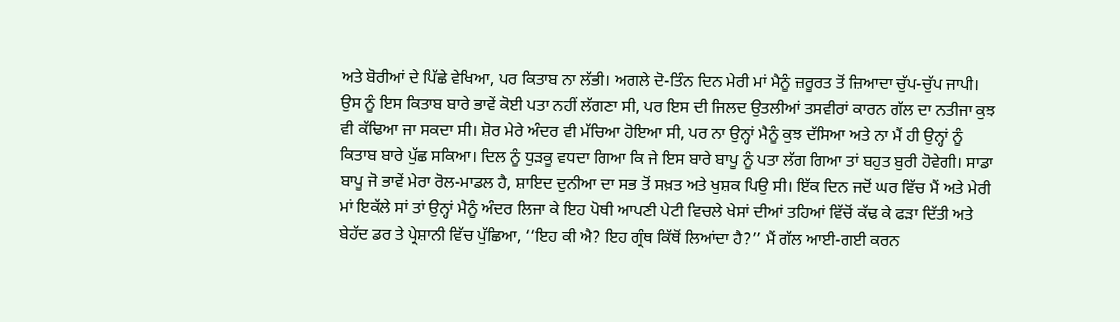ਅਤੇ ਬੋਰੀਆਂ ਦੇ ਪਿੱਛੇ ਵੇਖਿਆ, ਪਰ ਕਿਤਾਬ ਨਾ ਲੱਭੀ। ਅਗਲੇ ਦੋ-ਤਿੰਨ ਦਿਨ ਮੇਰੀ ਮਾਂ ਮੈਨੂੰ ਜ਼ਰੂਰਤ ਤੋਂ ਜ਼ਿਆਦਾ ਚੁੱਪ-ਚੁੱਪ ਜਾਪੀ। ਉਸ ਨੂੰ ਇਸ ਕਿਤਾਬ ਬਾਰੇ ਭਾਵੇਂ ਕੋਈ ਪਤਾ ਨਹੀਂ ਲੱਗਣਾ ਸੀ, ਪਰ ਇਸ ਦੀ ਜਿਲਦ ਉਤਲੀਆਂ ਤਸਵੀਰਾਂ ਕਾਰਨ ਗੱਲ ਦਾ ਨਤੀਜਾ ਕੁਝ ਵੀ ਕੱਢਿਆ ਜਾ ਸਕਦਾ ਸੀ। ਸ਼ੋਰ ਮੇਰੇ ਅੰਦਰ ਵੀ ਮੱਚਿਆ ਹੋਇਆ ਸੀ, ਪਰ ਨਾ ਉਨ੍ਹਾਂ ਮੈਨੂੰ ਕੁਝ ਦੱਸਿਆ ਅਤੇ ਨਾ ਮੈਂ ਹੀ ਉਨ੍ਹਾਂ ਨੂੰ ਕਿਤਾਬ ਬਾਰੇ ਪੁੱਛ ਸਕਿਆ। ਦਿਲ ਨੂੰ ਧੁੜਕੂ ਵਧਦਾ ਗਿਆ ਕਿ ਜੇ ਇਸ ਬਾਰੇ ਬਾਪੂ ਨੂੰ ਪਤਾ ਲੱਗ ਗਿਆ ਤਾਂ ਬਹੁਤ ਬੁਰੀ ਹੋਵੇਗੀ। ਸਾਡਾ ਬਾਪੂ ਜੋ ਭਾਵੇਂ ਮੇਰਾ ਰੋਲ-ਮਾਡਲ ਹੈ, ਸ਼ਾਇਦ ਦੁਨੀਆ ਦਾ ਸਭ ਤੋਂ ਸਖ਼ਤ ਅਤੇ ਖੁਸ਼ਕ ਪਿਉ ਸੀ। ਇੱਕ ਦਿਨ ਜਦੋਂ ਘਰ ਵਿੱਚ ਮੈਂ ਅਤੇ ਮੇਰੀ ਮਾਂ ਇਕੱਲੇ ਸਾਂ ਤਾਂ ਉਨ੍ਹਾਂ ਮੈਨੂੰ ਅੰਦਰ ਲਿਜਾ ਕੇ ਇਹ ਪੋਥੀ ਆਪਣੀ ਪੇਟੀ ਵਿਚਲੇ ਖੇਸਾਂ ਦੀਆਂ ਤਹਿਆਂ ਵਿੱਚੋਂ ਕੱਢ ਕੇ ਫੜਾ ਦਿੱਤੀ ਅਤੇ ਬੇਹੱਦ ਡਰ ਤੇ ਪ੍ਰੇਸ਼ਾਨੀ ਵਿੱਚ ਪੁੱਛਿਆ, ‘‘ਇਹ ਕੀ ਐ? ਇਹ ਗ੍ਰੰਥ ਕਿੱਥੋਂ ਲਿਆਂਦਾ ਹੈ?’’ ਮੈਂ ਗੱਲ ਆਈ-ਗਈ ਕਰਨ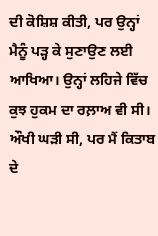ਦੀ ਕੋਸ਼ਿਸ਼ ਕੀਤੀ, ਪਰ ਉਨ੍ਹਾਂ ਮੈਨੂੰ ਪੜ੍ਹ ਕੇ ਸੁਣਾਉਣ ਲਈ ਆਖਿਆ। ਉਨ੍ਹਾਂ ਲਹਿਜੇ ਵਿੱਚ ਕੁਝ ਹੁਕਮ ਦਾ ਰਲ਼ਾਅ ਵੀ ਸੀ। ਔਖੀ ਘੜੀ ਸੀ, ਪਰ ਮੈਂ ਕਿਤਾਬ ਦੇ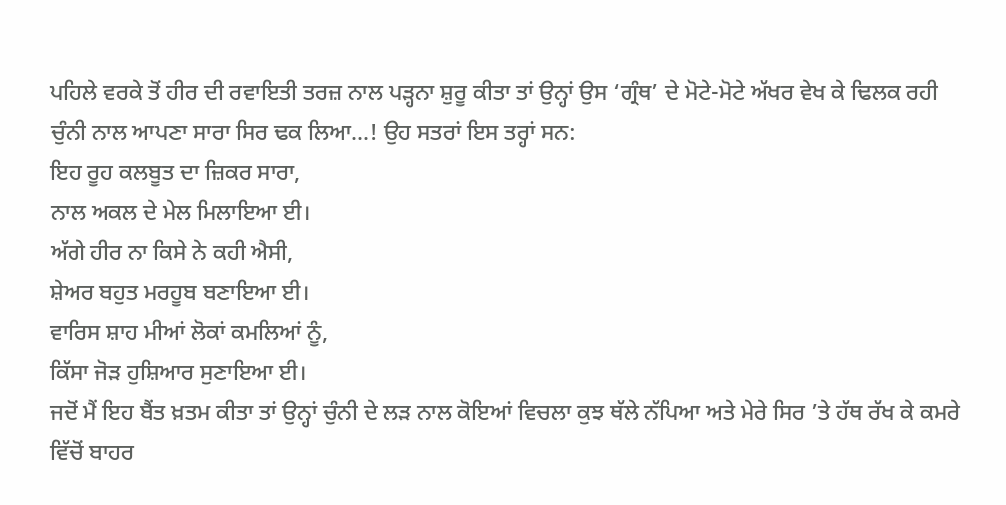ਪਹਿਲੇ ਵਰਕੇ ਤੋਂ ਹੀਰ ਦੀ ਰਵਾਇਤੀ ਤਰਜ਼ ਨਾਲ ਪੜ੍ਹਨਾ ਸ਼ੁਰੂ ਕੀਤਾ ਤਾਂ ਉਨ੍ਹਾਂ ਉਸ ‘ਗ੍ਰੰਥ’ ਦੇ ਮੋਟੇ-ਮੋਟੇ ਅੱਖਰ ਵੇਖ ਕੇ ਢਿਲਕ ਰਹੀ ਚੁੰਨੀ ਨਾਲ ਆਪਣਾ ਸਾਰਾ ਸਿਰ ਢਕ ਲਿਆ...! ਉਹ ਸਤਰਾਂ ਇਸ ਤਰ੍ਹਾਂ ਸਨ:
ਇਹ ਰੂਹ ਕਲਬੂਤ ਦਾ ਜ਼ਿਕਰ ਸਾਰਾ,
ਨਾਲ ਅਕਲ ਦੇ ਮੇਲ ਮਿਲਾਇਆ ਈ।
ਅੱਗੇ ਹੀਰ ਨਾ ਕਿਸੇ ਨੇ ਕਹੀ ਐਸੀ,
ਸ਼ੇਅਰ ਬਹੁਤ ਮਰਹੂਬ ਬਣਾਇਆ ਈ।
ਵਾਰਿਸ ਸ਼ਾਹ ਮੀਆਂ ਲੋਕਾਂ ਕਮਲਿਆਂ ਨੂੰ,
ਕਿੱਸਾ ਜੋੜ ਹੁਸ਼ਿਆਰ ਸੁਣਾਇਆ ਈ।
ਜਦੋਂ ਮੈਂ ਇਹ ਬੈਂਤ ਖ਼ਤਮ ਕੀਤਾ ਤਾਂ ਉਨ੍ਹਾਂ ਚੁੰਨੀ ਦੇ ਲੜ ਨਾਲ ਕੋਇਆਂ ਵਿਚਲਾ ਕੁਝ ਥੱਲੇ ਨੱਪਿਆ ਅਤੇ ਮੇਰੇ ਸਿਰ ’ਤੇ ਹੱਥ ਰੱਖ ਕੇ ਕਮਰੇ ਵਿੱਚੋਂ ਬਾਹਰ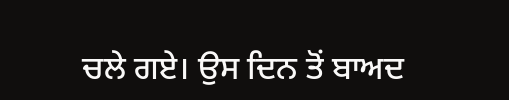ਚਲੇ ਗਏ। ਉਸ ਦਿਨ ਤੋਂ ਬਾਅਦ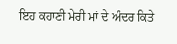ਇਹ ਕਹਾਣੀ ਮੇਰੀ ਮਾਂ ਦੇ ਅੰਦਰ ਕਿਤੇ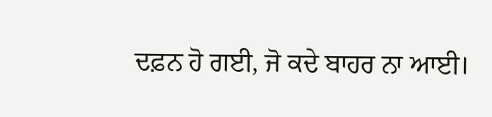ਦਫ਼ਨ ਹੋ ਗਈ, ਜੋ ਕਦੇ ਬਾਹਰ ਨਾ ਆਈ।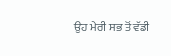ਉਹ ਮੇਰੀ ਸਭ ਤੋਂ ਵੱਡੀ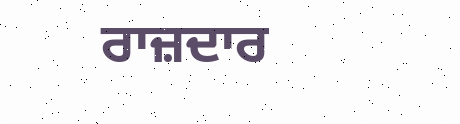ਰਾਜ਼ਦਾਰ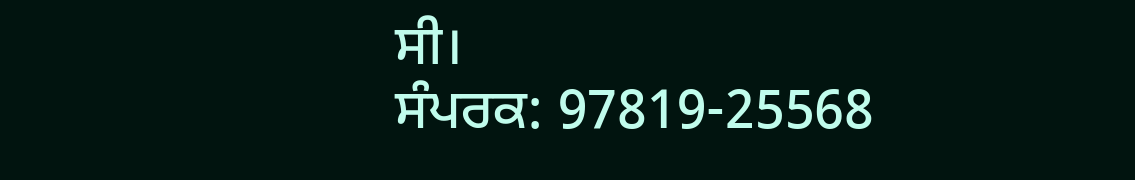ਸੀ।
ਸੰਪਰਕ: 97819-25568